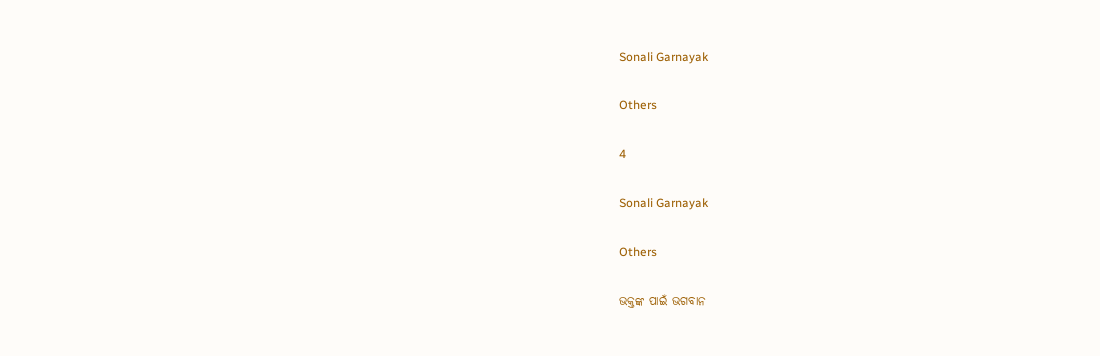Sonali Garnayak

Others

4

Sonali Garnayak

Others

ଭକ୍ତଙ୍କ ପାଇଁ ଭଗବାନ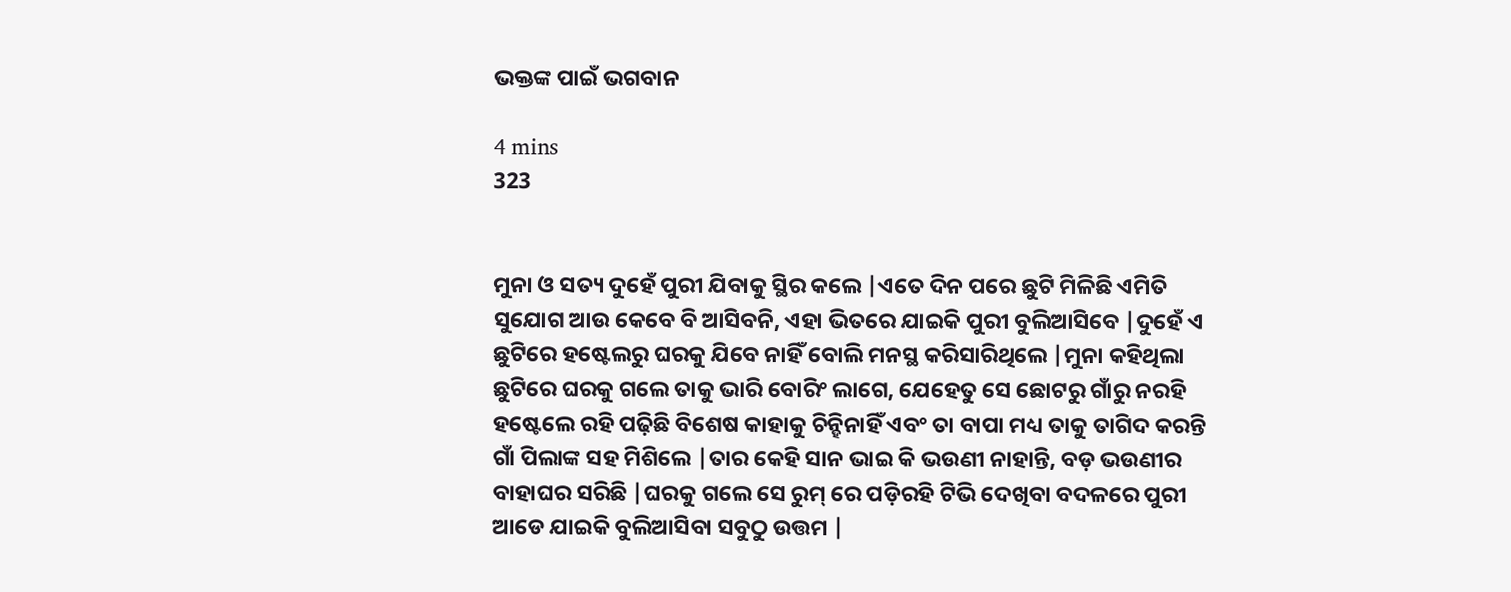ଭକ୍ତଙ୍କ ପାଇଁ ଭଗବାନ

4 mins
323


ମୁନା ଓ ସତ୍ୟ ଦୁହେଁ ପୁରୀ ଯିବାକୁ ସ୍ଥିର କଲେ |ଏତେ ଦିନ ପରେ ଛୁଟି ମିଳିଛି ଏମିତି ସୁଯୋଗ ଆଉ କେବେ ବି ଆସିବନି, ଏହା ଭିତରେ ଯାଇକି ପୁରୀ ବୁଲିଆସିବେ |ଦୁହେଁ ଏ ଛୁଟିରେ ହଷ୍ଟେଲରୁ ଘରକୁ ଯିବେ ନାହିଁ ବୋଲି ମନସ୍ଥ କରିସାରିଥିଲେ |ମୁନା କହିଥିଲା ଛୁଟିରେ ଘରକୁ ଗଲେ ତାକୁ ଭାରି ବୋରିଂ ଲାଗେ, ଯେହେତୁ ସେ ଛୋଟରୁ ଗାଁରୁ ନରହି ହଷ୍ଟେଲେ ରହି ପଢ଼ିଛି ବିଶେଷ କାହାକୁ ଚିନ୍ହିନାହିଁ ଏବଂ ତା ବାପା ମଧ୍ୟ ତାକୁ ତାଗିଦ କରନ୍ତି ଗାଁ ପିଲାଙ୍କ ସହ ମିଶିଲେ |ତାର କେହି ସାନ ଭାଇ କି ଭଉଣୀ ନାହାନ୍ତି, ବଡ଼ ଭଉଣୀର ବାହାଘର ସରିଛି |ଘରକୁ ଗଲେ ସେ ରୁମ୍ ରେ ପଡ଼ିରହି ଟିଭି ଦେଖିବା ବଦଳରେ ପୁରୀ ଆଡେ ଯାଇକି ବୁଲିଆସିବା ସବୁଠୁ ଉତ୍ତମ |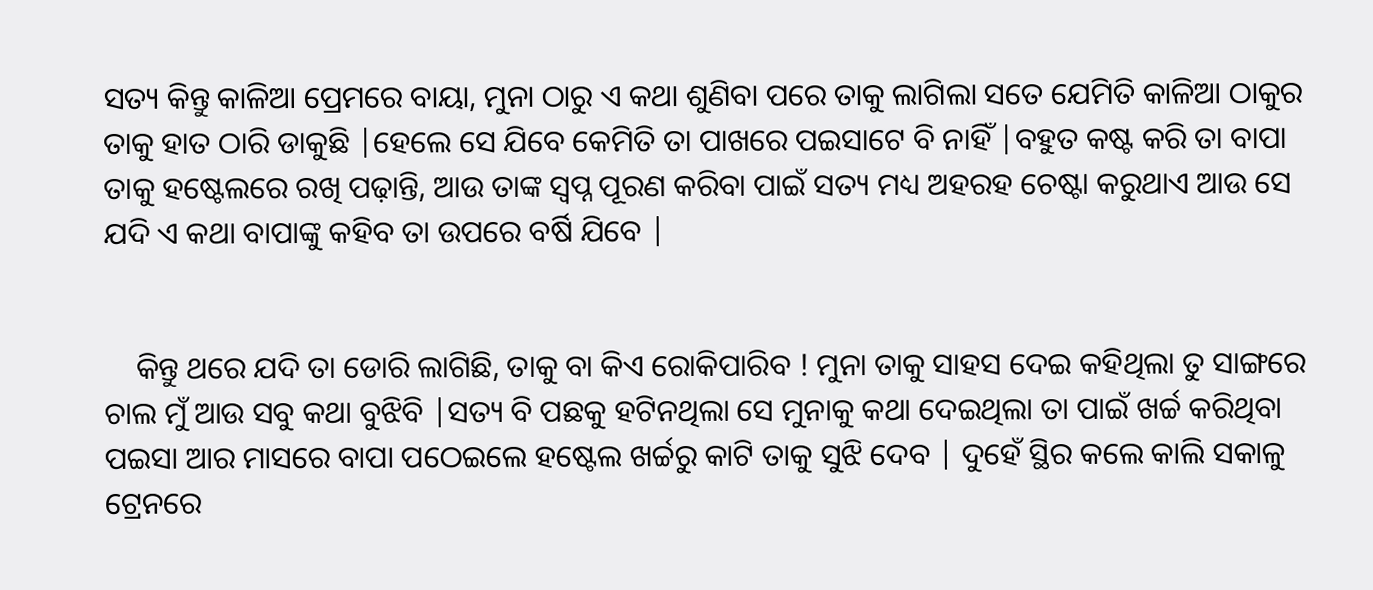ସତ୍ୟ କିନ୍ତୁ କାଳିଆ ପ୍ରେମରେ ବାୟା, ମୁନା ଠାରୁ ଏ କଥା ଶୁଣିବା ପରେ ତାକୁ ଲାଗିଲା ସତେ ଯେମିତି କାଳିଆ ଠାକୁର ତାକୁ ହାତ ଠାରି ଡାକୁଛି |ହେଲେ ସେ ଯିବେ କେମିତି ତା ପାଖରେ ପଇସାଟେ ବି ନାହିଁ |ବହୁତ କଷ୍ଟ କରି ତା ବାପା ତାକୁ ହଷ୍ଟେଲରେ ରଖି ପଢ଼ାନ୍ତି, ଆଉ ତାଙ୍କ ସ୍ବପ୍ନ ପୂରଣ କରିବା ପାଇଁ ସତ୍ୟ ମଧ୍ୟ ଅହରହ ଚେଷ୍ଟା କରୁଥାଏ ଆଉ ସେ ଯଦି ଏ କଥା ବାପାଙ୍କୁ କହିବ ତା ଉପରେ ବର୍ଷି ଯିବେ |


    କିନ୍ତୁ ଥରେ ଯଦି ତା ଡୋରି ଲାଗିଛି, ତାକୁ ବା କିଏ ରୋକିପାରିବ ! ମୁନା ତାକୁ ସାହସ ଦେଇ କହିଥିଲା ତୁ ସାଙ୍ଗରେ ଚାଲ ମୁଁ ଆଉ ସବୁ କଥା ବୁଝିବି |ସତ୍ୟ ବି ପଛକୁ ହଟିନଥିଲା ସେ ମୁନାକୁ କଥା ଦେଇଥିଲା ତା ପାଇଁ ଖର୍ଚ୍ଚ କରିଥିବା ପଇସା ଆର ମାସରେ ବାପା ପଠେଇଲେ ହଷ୍ଟେଲ ଖର୍ଚ୍ଚରୁ କାଟି ତାକୁ ସୁଝି ଦେବ | ଦୁହେଁ ସ୍ଥିର କଲେ କାଲି ସକାଳୁ ଟ୍ରେନରେ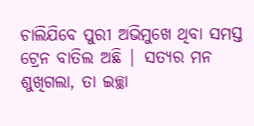ଚାଲିଯିବେ ପୁରୀ ଅଭିମୁଖେ ଥିବା ସମସ୍ତ ଟ୍ରେନ ବାତିଲ ଅଛି | ସତ୍ୟର ମନ ଶୁଖିଗଲା, ତା ଇଚ୍ଛା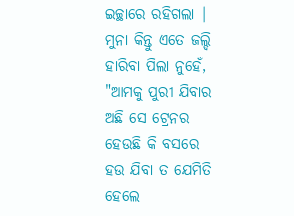ଇଚ୍ଛାରେ ରହିଗଲା | ମୁନା କିନ୍ତୁ ଏତେ ଜଲ୍ଦି ହାରିବା ପିଲା ନୁହେଁ, "ଆମକୁ ପୁରୀ ଯିବାର ଅଛି ସେ ଟ୍ରେନର ହେଉଛି କି ବସରେ ହଉ ଯିବା ତ ଯେମିତି ହେଲେ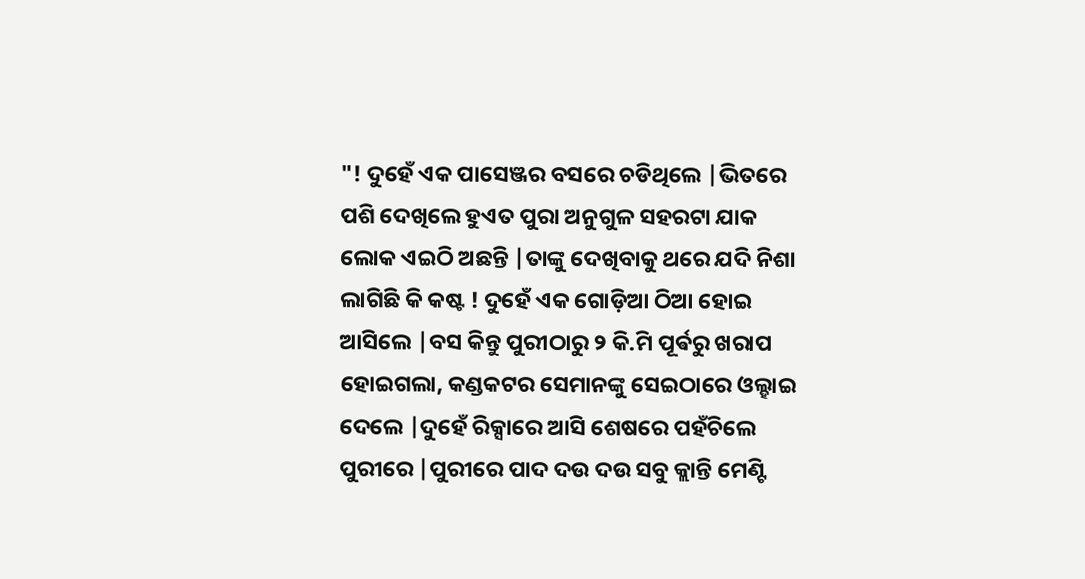"! ଦୁହେଁ ଏକ ପାସେଞ୍ଜର ବସରେ ଚଡିଥିଲେ |ଭିତରେ ପଶି ଦେଖିଲେ ହୁଏତ ପୁରା ଅନୁଗୁଳ ସହରଟା ଯାକ ଲୋକ ଏଇଠି ଅଛନ୍ତି |ତାଙ୍କୁ ଦେଖିବାକୁ ଥରେ ଯଦି ନିଶା ଲାଗିଛି କି କଷ୍ଟ ! ଦୁହେଁ ଏକ ଗୋଡ଼ିଆ ଠିଆ ହୋଇ ଆସିଲେ |ବସ କିନ୍ତୁ ପୁରୀଠାରୁ ୨ କି.ମି ପୂର୍ଵରୁ ଖରାପ ହୋଇଗଲା, କଣ୍ଡକଟର ସେମାନଙ୍କୁ ସେଇଠାରେ ଓଲ୍ହାଇ ଦେଲେ |ଦୁହେଁ ରିକ୍ସାରେ ଆସି ଶେଷରେ ପହଁଚିଲେ ପୁରୀରେ |ପୁରୀରେ ପାଦ ଦଉ ଦଉ ସବୁ କ୍ଲାନ୍ତି ମେଣ୍ଟି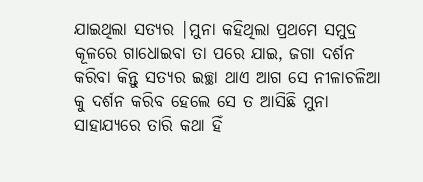ଯାଇଥିଲା ସତ୍ୟର |ମୁନା କହିଥିଲା ପ୍ରଥମେ ସମୁଦ୍ର କୂଳରେ ଗାଧୋଇବା ତା ପରେ ଯାଇ, ଜଗା ଦର୍ଶନ କରିବା କିନ୍ତୁ ସତ୍ୟର ଇଚ୍ଛା ଥାଏ ଆଗ ସେ ନୀଳାଚଳିଆ କୁ ଦର୍ଶନ କରିବ ହେଲେ ସେ ତ ଆସିଛି ମୁନା ସାହାଯ୍ୟରେ ତାରି କଥା ହିଁ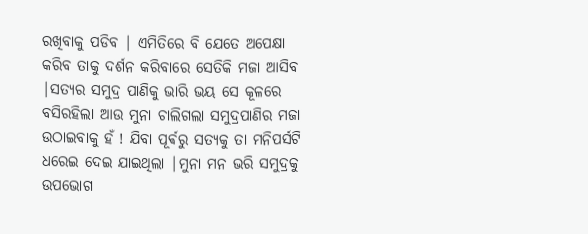ରଖିବାକୁ ପଡିବ | ଏମିତିରେ ବି ଯେତେ ଅପେକ୍ଷା କରିବ ତାକୁ ଦର୍ଶନ କରିବାରେ ସେତିକି ମଜା ଆସିବ |ସତ୍ୟର ସମୁଦ୍ର ପାଣିକୁ ଭାରି ଭୟ ସେ କୂଳରେ ବସିରହିଲା ଆଉ ମୁନା ଚାଲିଗଲା ସମୁଦ୍ରପାଣିର ମଜା ଉଠାଇବାକୁ ହଁ ! ଯିବା ପୂର୍ଵରୁ ସତ୍ୟକୁ ତା ମନିପର୍ସଟି ଧରେଇ ଦେଇ ଯାଇଥିଲା |ମୁନା ମନ ଭରି ସମୁଦ୍ରକୁ ଉପଭୋଗ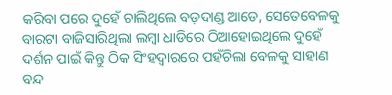କରିବା ପରେ ଦୁହେଁ ଚାଲିଥିଲେ ବଡ଼ଦାଣ୍ଡ ଆଡେ, ସେତେବେଳକୁ ବାରଟା ବାଜିସାରିଥିଲା ଲମ୍ବା ଧାଡିରେ ଠିଆହୋଇଥିଲେ ଦୁହେଁ ଦର୍ଶନ ପାଇଁ କିନ୍ତୁ ଠିକ ସିଂହଦ୍ୱାରରେ ପହଁଚିଲା ବେଳକୁ ସାହାଣ ବନ୍ଦ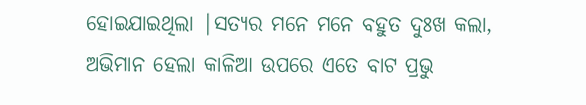ହୋଇଯାଇଥିଲା |ସତ୍ୟର ମନେ ମନେ ବହୁତ ଦୁଃଖ କଲା, ଅଭିମାନ ହେଲା କାଳିଆ ଉପରେ ଏତେ ବାଟ ପ୍ରଭୁ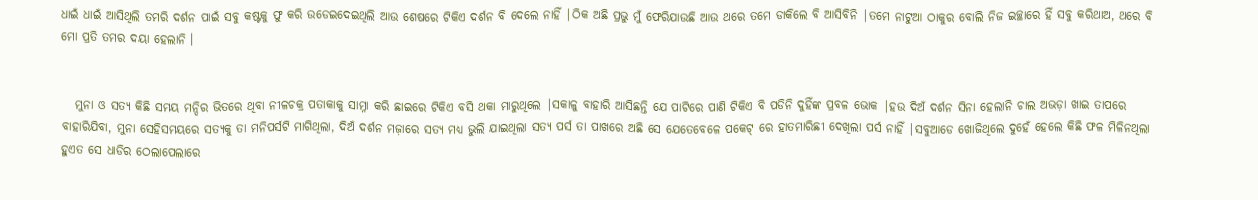ଧାଇଁ ଧାଇଁ ଆସିଥିଲି ତମରି ଦର୍ଶନ ପାଇଁ ସବୁ କଷ୍ଟକୁ ଫୁ କରି ଉଡେଇଦେଇଥିଲି ଆଉ ଶେଷରେ ଟିକିଏ ଦର୍ଶନ ବି ଦେଲେ ନାହିଁ |ଠିକ ଅଛି ପ୍ରଭୁ ମୁଁ ଫେରିଯାଉଛି ଆଉ ଥରେ ତମେ ଡାକିଲେ ବି ଆସିବିନି |ତମେ ନାଟୁଆ ଠାକୁର ବୋଲି ନିଜ ଇଚ୍ଛାରେ ହିଁ ସବୁ କରିଥାଅ, ଥରେ ବି ମୋ ପ୍ରତି ତମର ଦୟା ହେଲାନି ।


   ମୁନା ଓ ସତ୍ୟ କିଛି ସମୟ ମନ୍ଦିର ଭିତରେ ଥିବା ନୀଳଚକ୍ର ପତାକାକୁ ସାମ୍ନା କରି ଛାଇରେ ଟିକିଏ ବସି ଥକା ମାରୁଥିଲେ |ସକାଳୁ ବାହାରି ଆସିଛନ୍ତି ଯେ ପାଟିରେ ପାଣି ଟିକିଏ ବି ପଡିନି ଦୁହିଁଙ୍କ ପ୍ରବଳ ଭୋକ |ହଉ ଦିଅଁ ଦର୍ଶନ ସିନା ହେଲାନି ଚାଲ ଅଭଡ଼ା ଖାଇ ତାପରେ ବାହାରିଯିବା, ମୁନା ସେହିସମୟରେ ସତ୍ୟକୁ ତା ମନିପର୍ସଟି ମାଗିଥିଲା, ଦିଅଁ ଦର୍ଶନ ମଜ଼ାରେ ସତ୍ୟ ମଧ୍ୟ ଭୁଲି ଯାଇଥିଲା ସତ୍ୟ ପର୍ସ ତା ପାଖରେ ଅଛି ସେ ଯେତେବେଳେ ପକେଟ୍ ରେ ହାତମାରିଛୀ ଦେଖିଲା ପର୍ସ ନାହିଁ |ସବୁଆଡେ ଖୋଜିଥିଲେ ଦୁହେଁ ହେଲେ କିଛି ଫଳ ମିଳିନଥିଲା ହୁଏତ ସେ ଧାଡିର ଠେଲାପେଲାରେ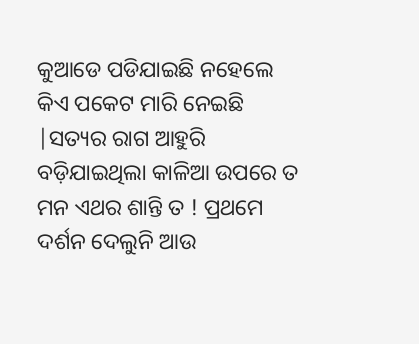କୁଆଡେ ପଡିଯାଇଛି ନହେଲେ କିଏ ପକେଟ ମାରି ନେଇଛି |ସତ୍ୟର ରାଗ ଆହୁରି ବଡ଼ିଯାଇଥିଲା କାଳିଆ ଉପରେ ତ ମନ ଏଥର ଶାନ୍ତି ତ ! ପ୍ରଥମେ ଦର୍ଶନ ଦେଲୁନି ଆଉ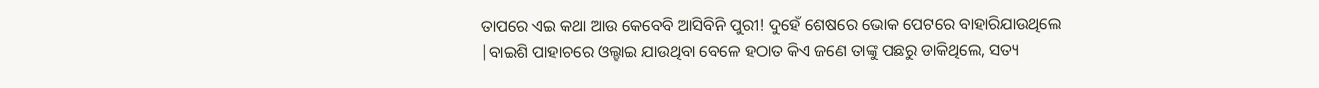ତାପରେ ଏଇ କଥା ଆଉ କେବେବି ଆସିବିନି ପୁରୀ! ଦୁହେଁ ଶେଷରେ ଭୋକ ପେଟରେ ବାହାରିଯାଉଥିଲେ |ବାଇଶି ପାହାଚରେ ଓଲ୍ହାଇ ଯାଉଥିବା ବେଳେ ହଠାତ କିଏ ଜଣେ ତାଙ୍କୁ ପଛରୁ ଡାକିଥିଲେ, ସତ୍ୟ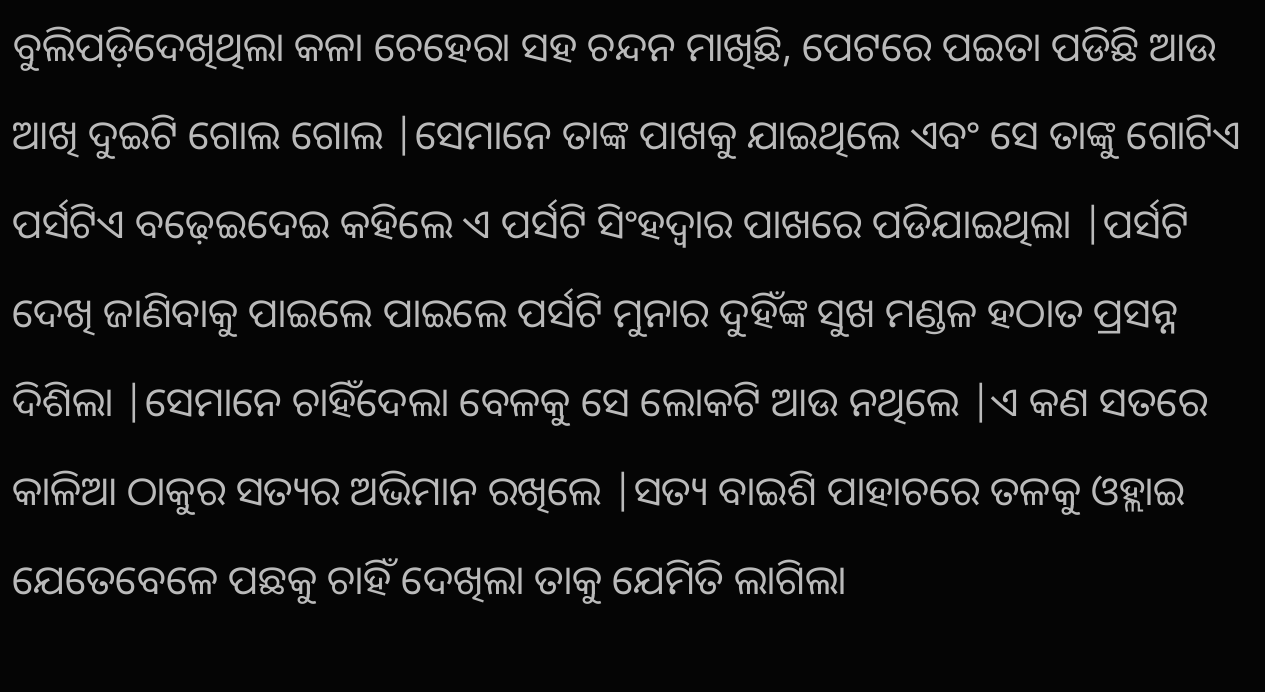ବୁଲିପଡ଼ିଦେଖିଥିଲା କଳା ଚେହେରା ସହ ଚନ୍ଦନ ମାଖିଛି, ପେଟରେ ପଇତା ପଡିଛି ଆଉ ଆଖି ଦୁଇଟି ଗୋଲ ଗୋଲ |ସେମାନେ ତାଙ୍କ ପାଖକୁ ଯାଇଥିଲେ ଏବଂ ସେ ତାଙ୍କୁ ଗୋଟିଏ ପର୍ସଟିଏ ବଢ଼େଇଦେଇ କହିଲେ ଏ ପର୍ସଟି ସିଂହଦ୍ୱାର ପାଖରେ ପଡିଯାଇଥିଲା |ପର୍ସଟି ଦେଖି ଜାଣିବାକୁ ପାଇଲେ ପାଇଲେ ପର୍ସଟି ମୁନାର ଦୁହିଁଙ୍କ ସୁଖ ମଣ୍ଡଳ ହଠାତ ପ୍ରସନ୍ନ ଦିଶିଲା |ସେମାନେ ଚାହିଁଦେଲା ବେଳକୁ ସେ ଲୋକଟି ଆଉ ନଥିଲେ |ଏ କଣ ସତରେ କାଳିଆ ଠାକୁର ସତ୍ୟର ଅଭିମାନ ରଖିଲେ |ସତ୍ୟ ବାଇଶି ପାହାଚରେ ତଳକୁ ଓହ୍ଲାଇ ଯେତେବେଳେ ପଛକୁ ଚାହିଁ ଦେଖିଲା ତାକୁ ଯେମିତି ଲାଗିଲା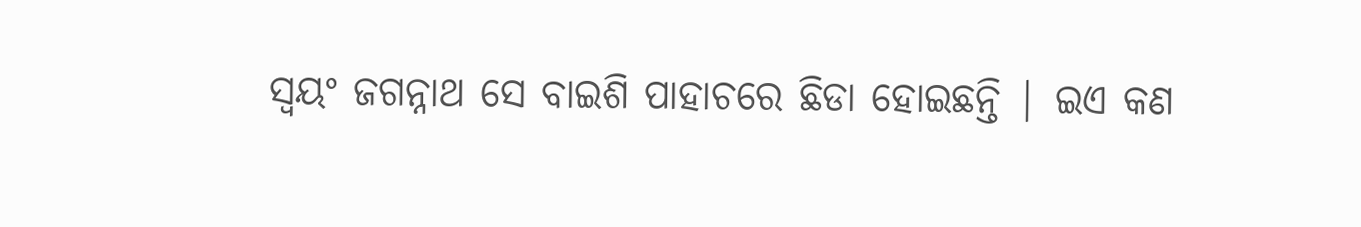ସ୍ୱୟଂ ଜଗନ୍ନାଥ ସେ ବାଇଶି ପାହାଚରେ ଛିଡା ହୋଇଛନ୍ତି | ଇଏ କଣ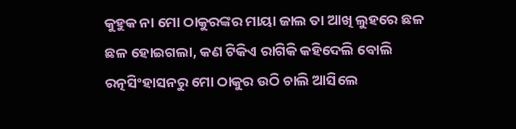କୁହୁକ ନା ମୋ ଠାକୁରଙ୍କର ମାୟା ଜାଲ ତା ଆଖି ଲୁହରେ ଛଳ ଛଳ ହୋଇଗଲା, କଣ ଟିକିଏ ରାଗିକି କହିଦେଲି ବୋଲି ରତ୍ନସିଂହାସନରୁ ମୋ ଠାକୁର ଉଠି ଚାଲି ଆସିଲେ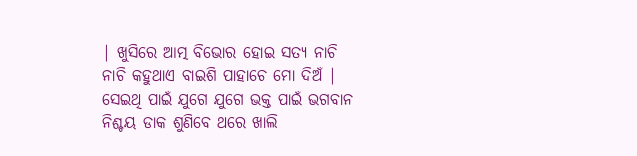| ଖୁସିରେ ଆତ୍ମ ବିଭୋର ହୋଇ ସତ୍ୟ ନାଚି ନାଚି କହୁଥାଏ ବାଇଶି ପାହାଚେ ମୋ ଦିଅଁ | ସେଇଥି ପାଇଁ ଯୁଗେ ଯୁଗେ ଭକ୍ତ ପାଇଁ ଭଗବାନ ନିଶ୍ଚୟ ଡାକ ଶୁଣିବେ ଥରେ ଖାଲି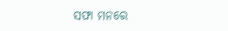ସଫା ମନରେ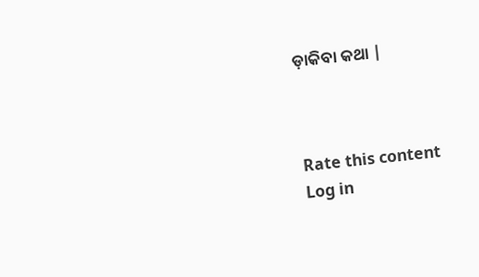ଡ଼ାକିବା କଥା |



Rate this content
Log in